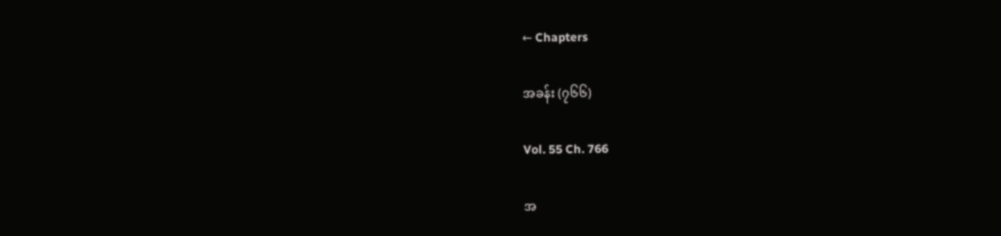← Chapters

အခန်း (၇၆၆)

Vol. 55 Ch. 766

အ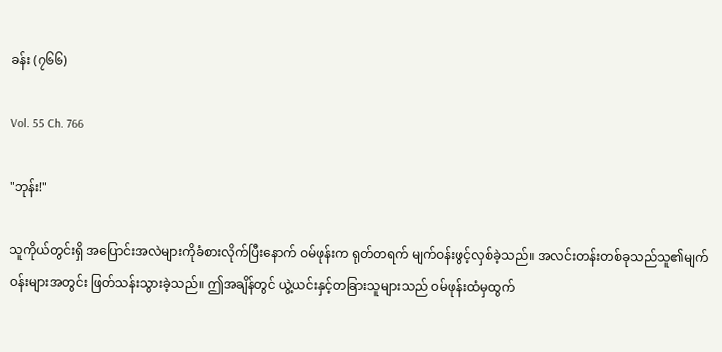ခန်း (၇၆၆)

Vol. 55 Ch. 766

"ဘုန်း!"

သူကိုယ်တွင်းရှိ အပြောင်းအလဲများကိုခံစားလိုက်ပြီးနောက် ဝမ်ဖုန်းက ရုတ်တရက် မျက်ဝန်းဖွင့်လှစ်ခဲ့သည်။ အလင်းတန်းတစ်ခုသည်သူ၏မျက်ဝန်းများအတွင်း ဖြတ်သန်းသွားခဲ့သည်။ ဤအချိန်တွင် ယွဲ့ယင်းနှင့်တခြားသူများသည် ဝမ်ဖုန်းထံမှထွက်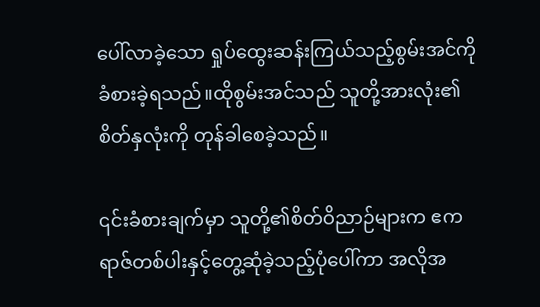ပေါ်လာခဲ့သော ရှုပ်ထွေးဆန်းကြယ်သည့်စွမ်းအင်ကို ခံစားခဲ့ရသည်။ထိုစွမ်းအင်သည် သူတို့အားလုံး၏စိတ်နှလုံးကို တုန်ခါစေခဲ့သည်။

၎င်းခံစားချက်မှာ သူတို့၏စိတ်ဝိညာဉ်များက ဧကရာဇ်တစ်ပါးနှင့်တွေ့ဆုံခဲ့သည့်ပုံပေါ်ကာ အလိုအ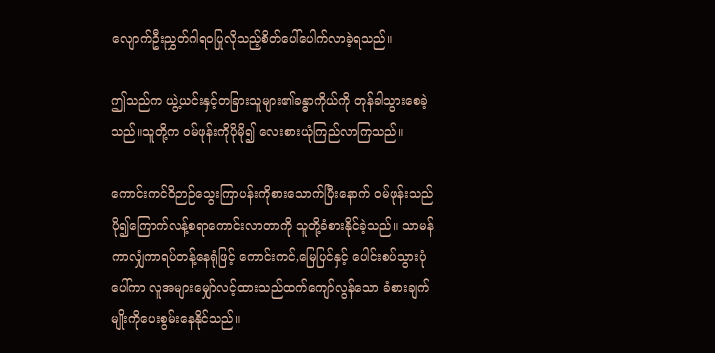လျောက်ဦးညွှတ်ဂါရဝပြုလိုသည့်စိတ်ပေါ်ပေါက်လာခဲ့ရသည်။

ဤသည်က ယွဲ့ယင်းနှင့်တခြားသူများ၏ခန္ဓာကိုယ်ကို တုန်ခါသွားစေခဲ့သည်။သူတို့က ဝမ်ဖုန်းကိုပိုမို၍ လေးစားယုံကြည်လာကြသည်။

ကောင်းကင်ဝိဉာဉ်သွေးကြာပန်းကိုစားသောက်ပြီးနောက် ဝမ်ဖုန်းသည် ပို၍ကြောက်လန့်စရာကောင်းလာတာကို သူတို့ခံစားနိုင်ခဲ့သည်။ သာမန်ကာလျှံကာရပ်တန့်နေရုံဖြင့် ကောင်းကင်,မြေပြင်နှင့် ပေါင်းစပ်သွားပုံပေါ်ကာ လူအများမျှော်လင့်ထားသည်ထက်ကျော်လွန်သော ခံစားချက်မျိုးကိုပေးစွမ်းနေနိုင်သည်။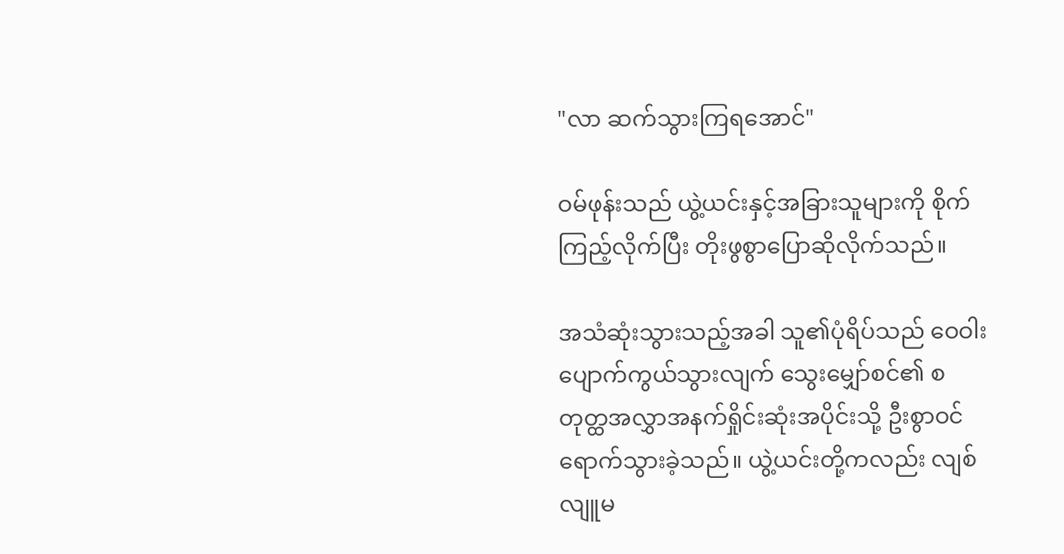"လာ ဆက်သွားကြရအောင်"

ဝမ်ဖုန်းသည် ယွဲ့ယင်းနှင့်အခြားသူများကို စိုက်ကြည့်လိုက်ပြီး တိုးဖွစွာပြောဆိုလိုက်သည်။

အသံဆုံးသွားသည့်အခါ သူ၏ပုံရိပ်သည် ဝေဝါးပျောက်ကွယ်သွားလျက် သွေးမျှော်စင်၏ စတုတ္ထအလွှာအနက်ရှိုင်းဆုံးအပိုင်းသို့ ဦးစွာဝင်ရောက်သွားခဲ့သည်။ ယွဲ့ယင်းတို့ကလည်း လျစ်လျူမ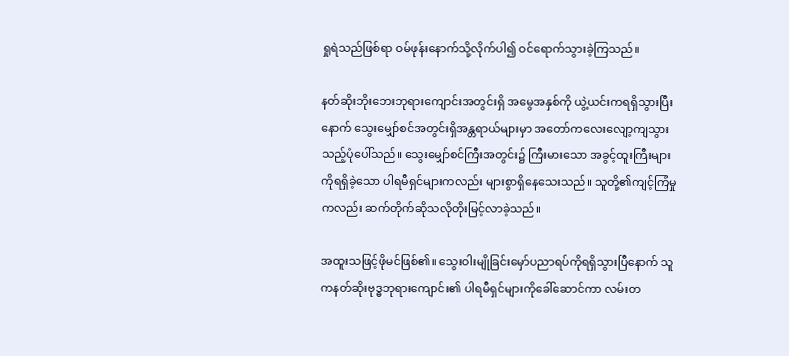ရှုရဲသည်ဖြစ်ရာ ဝမ်ဖုန်းနောက်သို့လိုက်ပါ၍ ဝင်ရောက်သွားခဲ့ကြသည်။

နတ်ဆိုးဘိုးဘေးဘုရားကျောင်းအတွင်းရှိ အမွေအနှစ်ကို ယွဲ့ယင်းကရရှိသွားပြီးနောက် သွေးမျှော်စင်အတွင်းရှိအန္တရာယ်များမှာ အတော်ကလေး‌လျော့ကျသွားသည့်ပုံပေါ်သည်။ သွေးမျှော်စင်ကြီးအတွင်း၌ ကြီးမားသော အခွင့်ထူးကြီးများကိုရရှိခဲ့သော ပါရမီရှင်များကလည်း များစွာရှိနေသေးသည်။ သူတို့၏ကျင့်ကြံမှုကလည်း ဆက်တိုက်ဆိုသလိုတိုးမြင့်လာခဲ့သည်။

အထူးသဖြင့်ဖိုမင်ဖြစ်၏။ သွေးဝါးမျိုခြင်းမှော်ပညာရပ်ကိုရရှိသွားပြီနောက် သူကနတ်ဆိုးဗုဒ္ဓဘုရားကျောင်း၏ ပါရမီရှင်များကိုခေါ်ဆောင်ကာ လမ်းတ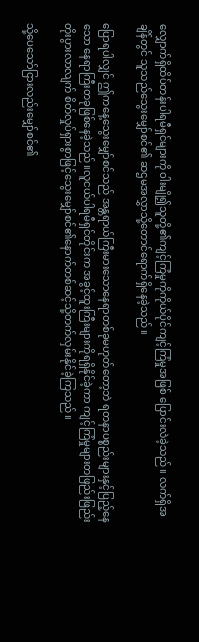လျှောက်ရှိထိပ်တန်းပါရမီရှင်များကို ဝါးမျို၍သူတို့၏ကျင့်ကြံမှုကိုကိုယ်ပိုင်ကျင့်ကြံမှုအဖြစ် ပြောင်းလဲခဲ့သည်။ လက်ရှိအချိန်တွင် သူသည်သွေးမျှော်စင်၏ ဆဌမအလွှာသို့တောင်ရောက်ရှိနေခဲ့သည်။

ပြောရပါလျှင် ဤကနေ့သွေးမျှော်စင်သည် အန္တရာယ်ကြီးမားသောနေရာတစ်ခုမဟုတ်တော့ဘဲ ရတနာပစ္စည်းများနှင့်ပြည့်နေသော နေရာကြီးတခုဖြစ်နေခဲ့သည်။လူငယ်ပါရမီရှင်တိုင်းက အခွင့်ထူးကြီးများကိုရရှိနိုင်ခဲ့ကာ ကျင့်ကြံမှုများတဖြည်းဖြည်းတိုးပွားလာလျက် စိတ်လှုပ်ရှားစွာဖြင့်သွေးမျှော်စင်၏နောက်တစ်ဆင့်သို့တက်လှမ်းနိုင်ခဲ့ကြသည်။

သို့ပေသော်ငြားလည်းမျှော်စင်၏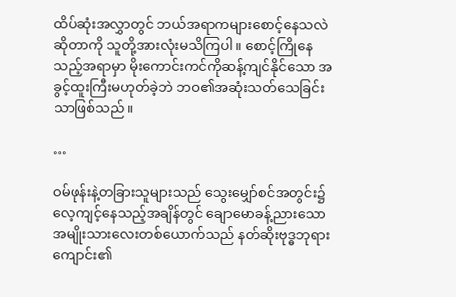ထိပ်ဆုံးအလွှာတွင် ဘယ်အရာကများစောင့်နေသလဲဆိုတာကို သူတို့အားလုံးမသိကြပါ။ စောင့်ကြိုနေသည့်အရာမှာ မိုးကောင်းကင်ကိုဆန့်ကျင်နိုင်သော အခွင့်ထူးကြီးမဟုတ်ခဲ့ဘဲ ဘဝ၏အဆုံးသတ်သေခြင်းသာဖြစ်သည်။

…

ဝမ်ဖုန်းနဲ့တခြားသူများသည် သွေးမျှော်စင်အတွင်း၌လေ့ကျင့်နေသည့်အချိန်တွင် ချောမောခန့်ညားသောအမျိုးသားလေးတစ်ယောက်သည် နတ်ဆိုးဗုဒ္ဓဘုရားကျောင်း၏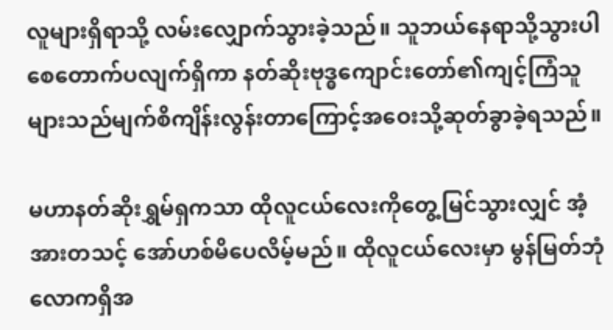လူများရှိရာသို့ လမ်းလျှောက်သွားခဲ့သည်။ သူဘယ်နေရာသို့သွားပါစေတောက်ပလျက်ရှိကာ နတ်ဆိုးဗုဒ္ဓကျောင်းတော်၏ကျင့်ကြံသူများသည်မျက်စိကျိန်းလွန်းတာကြောင့်အဝေးသို့ဆုတ်ခွာခဲ့ရသည်။

မဟာနတ်ဆိုးရွှမ်ရှကသာ ထိုလူငယ်လေးကိုတွေ့မြင်သွားလျှင် အံ့အားတသင့် အော်ဟစ်မိပေလိမ့်မည်။ ထိုလူငယ်လေးမှာ မွန်မြတ်ဘုံလောကရှိအ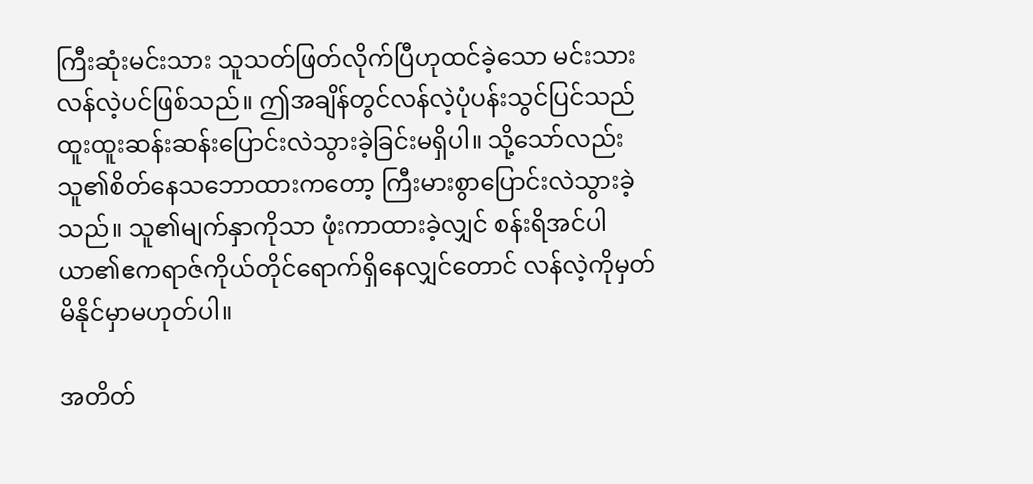ကြီးဆုံးမင်းသား သူသတ်ဖြတ်လိုက်ပြီဟုထင်ခဲ့သော မင်းသားလန်လဲ့ပင်ဖြစ်သည်။ ဤအချိန်တွင်လန်လဲ့ပုံပန်းသွင်ပြင်သည် ထူးထူးဆန်းဆန်းပြောင်းလဲသွားခဲ့ခြင်းမရှိပါ။ သို့သော်လည်း သူ၏စိတ်နေသဘောထားကတော့ ကြီးမားစွာပြောင်းလဲသွားခဲ့သည်။ သူ၏မျက်နှာကိုသာ ဖုံးကာထားခဲ့လျှင် စန်းရိအင်ပါယာ၏ဧကရာဇ်ကိုယ်တိုင်ရောက်ရှိနေလျှင်တောင် လန်လဲ့ကိုမှတ်မိနိုင်မှာမဟုတ်ပါ။

အတိတ်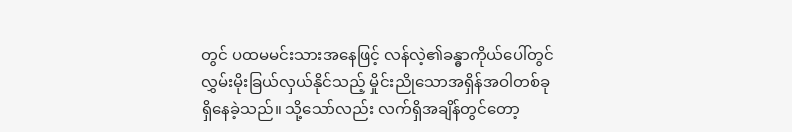တွင် ပထမမင်းသားအနေဖြင့် လန်လဲ့၏ခန္ဓာကိုယ်ပေါ်တွင်လွှမ်းမိုးခြယ်လှယ်နိုင်သည့် မှိုင်းညိုသောအရှိန်အဝါတစ်ခုရှိနေခဲ့သည်။ သို့သော်လည်း လက်ရှိအချိန်တွင်တော့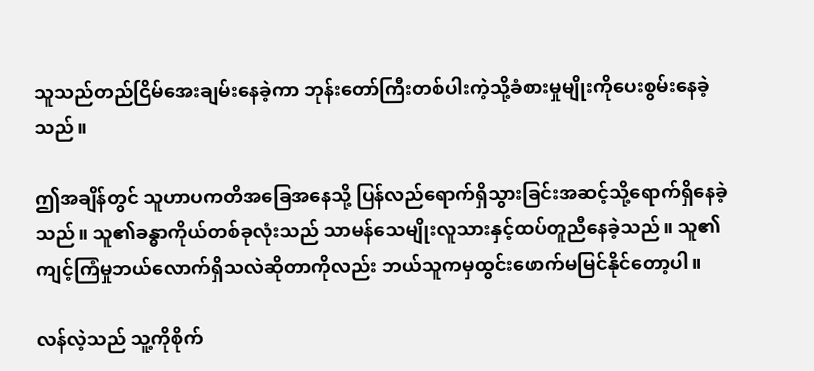သူသည်တည်ငြိမ်အေးချမ်းနေခဲ့ကာ ဘုန်းတော်ကြီးတစ်ပါးကဲ့သို့ခံစားမှုမျိုးကိုပေးစွမ်းနေခဲ့သည်။

ဤအချိန်တွင် သူဟာပကတိအခြေအနေသို့ ပြန်လည်ရောက်ရှိသွားခြင်းအဆင့်သို့ရောက်ရှိနေခဲ့သည်။ သူ၏ခန္ဓာကိုယ်တစ်ခုလုံးသည် သာမန်သေမျိုးလူသားနှင့်ထပ်တူညီနေခဲ့သည်။ သူ၏ကျင့်ကြံမှုဘယ်လောက်ရှိသလဲဆိုတာကိုလည်း ဘယ်သူကမှထွင်းဖောက်မမြင်နိုင်တော့ပါ။

လန်လဲ့သည် သူ့ကိုစိုက်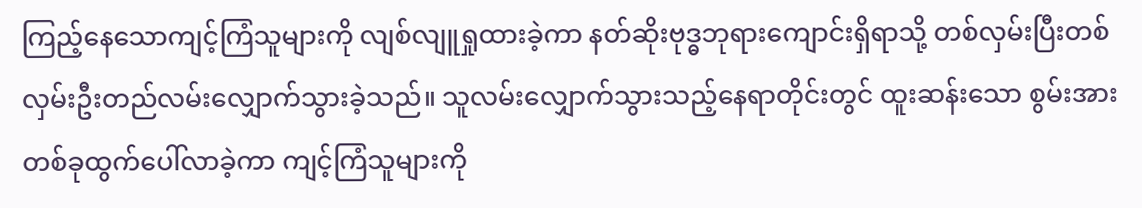ကြည့်နေသောကျင့်ကြံသူများကို လျစ်လျူရှုထားခဲ့ကာ နတ်ဆိုးဗုဒ္ဓဘုရားကျောင်းရှိရာသို့ တစ်လှမ်းပြီးတစ်လှမ်းဦးတည်လမ်းလျှောက်သွားခဲ့သည်။ သူလမ်းလျှောက်သွားသည့်နေရာတိုင်းတွင် ထူးဆန်းသော စွမ်းအားတစ်ခုထွက်ပေါ်လာခဲ့ကာ ကျင့်ကြံသူများကို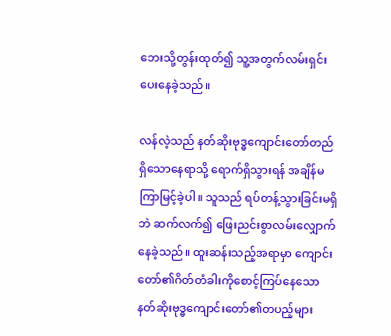ဘေးသို့တွန်းထုတ်၍ သူ့အတွက်လမ်းရှင်းပေးနေခဲ့သည်။

လန်လဲ့သည် နတ်ဆိုးဗုဒ္ဓကျောင်းတော်တည်ရှိသောနေရာသို့ ရောက်ရှိသွားရန် အချိန်မကြာမြင့်ခဲ့ပါ။ သူသည် ရပ်တန့်သွားခြင်းမရှိဘဲ ဆက်လက်၍ ဖြေးညင်းစွာလမ်းလျှောက်နေခဲ့သည်။ ထူးဆန်းသည့်အရာမှာ ကျောင်းတော်၏ဂိတ်တံခါးကိုစောင့်ကြပ်နေသော နတ်ဆိုးဗုဒ္ဓကျောင်းတော်၏တပည့်များ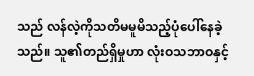သည် လန်လဲ့ကိုသတိမမူမိသည့်ပုံပေါ်နေခဲ့သည်။ သူ၏တည်ရှိမှုဟာ လုံးဝသဘာဝနှင့်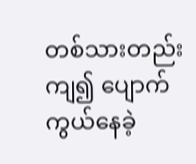တစ်သားတည်းကျ၍ ပျောက်ကွယ်နေခဲ့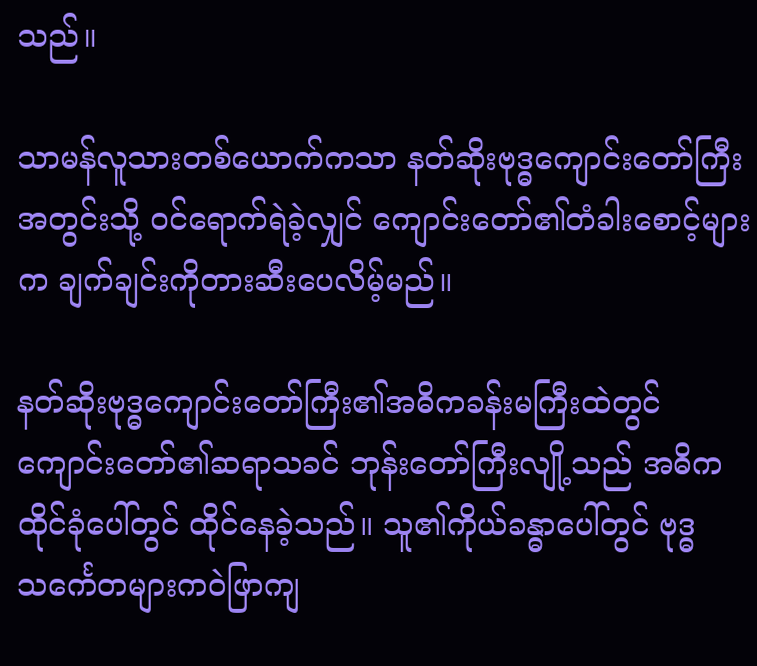သည်။

သာမန်လူသားတစ်ယောက်ကသာ နတ်ဆိုးဗုဒ္ဓကျောင်းတော်ကြီးအတွင်းသို့ ဝင်ရောက်ရဲခဲ့လျှင် ကျောင်းတော်၏တံခါးစောင့်များက ချက်ချင်းကိုတားဆီးပေလိမ့်မည်။

နတ်ဆိုးဗုဒ္ဓကျောင်းတော်ကြီး၏အဓိကခန်းမကြီးထဲတွင် ကျောင်းတော်၏ဆရာသခင် ဘုန်းတော်ကြီးလျို့သည် အဓိကထိုင်ခုံပေါ်တွင် ထိုင်နေခဲ့သည်။ သူ၏ကိုယ်ခန္ဓာပေါ်တွင် ဗုဒ္ဓသင်္ကေတများကဝဲဖြာကျ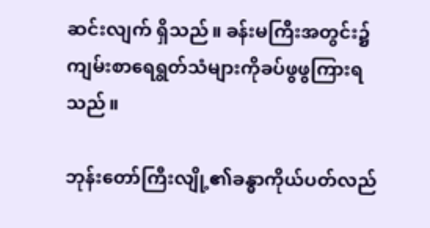ဆင်းလျက် ရှိသည်။ ခန်းမကြီးအတွင်း၌ ကျမ်းစာရေရွတ်သံများကိုခပ်ဖွဖွကြားရသည်။

ဘုန်းတော်ကြီးလျို့၏ခန္ဓာကိုယ်ပတ်လည်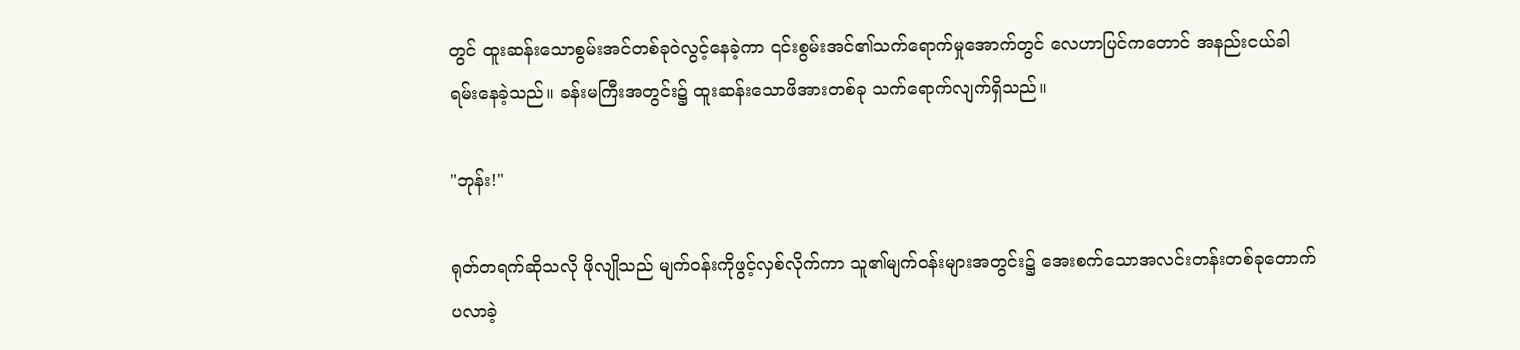တွင် ထူးဆန်းသောစွမ်းအင်တစ်ခုဝဲလွင့်နေခဲ့ကာ ၎င်းစွမ်းအင်၏သက်ရောက်မှုအောက်တွင် လေဟာပြင်ကတောင် အနည်းငယ်ခါရမ်းနေခဲ့သည်။ ခန်းမကြီးအတွင်း၌ ထူးဆန်းသောဖိအားတစ်ခု သက်ရောက်လျက်ရှိသည်။

"ဘုန်း!"

ရုတ်တရက်ဆိုသလို ‌ဖိုလျိုသည် မျက်ဝန်းကိုဖွင့်လှစ်လိုက်ကာ သူ၏မျက်ဝန်းများအတွင်း၌ အေးစက်သောအလင်းတန်းတစ်ခုတောက်ပလာခဲ့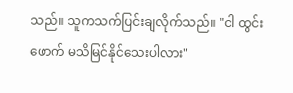သည်။ သူကသက်ပြင်းချလိုက်သည်။ "ငါ ထွင်းဖောက် မသိမြင်နိုင်သေးပါလား"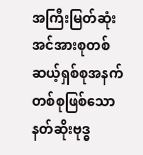အကြီးမြတ်ဆုံး အင်အားစုတစ်ဆယ့်ရှစ်စုအနက်တစ်စုဖြစ်သော နတ်ဆိုးဗုဒ္ဓ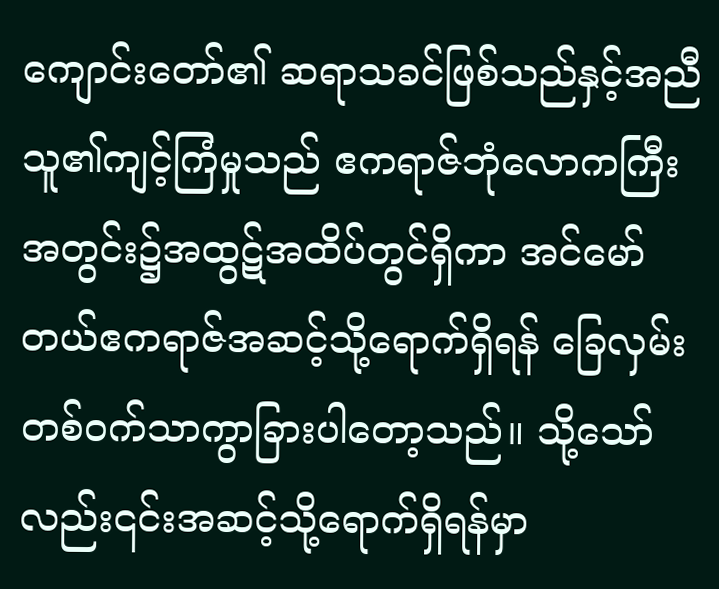ကျောင်းတော်၏ ဆရာသခင်ဖြစ်သည်နှင့်အညီ သူ၏ကျင့်ကြံမှုသည် ဧကရာဇ်ဘုံလောကကြီးအတွင်း၌အထွဋ်အထိပ်တွင်ရှိကာ အင်မော်တယ်ဧကရာဇ်အဆင့်သို့ရောက်ရှိရန် ခြေလှမ်းတစ်ဝက်သာကွာခြားပါတော့သည်။ သို့သော်လည်း၎င်းအဆင့်သို့ရောက်ရှိရန်မှာ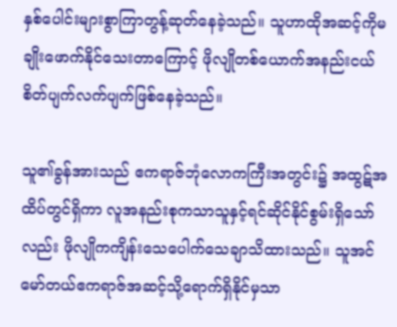နှစ်ပေါင်းများစွာကြာတွန့်ဆုတ်နေခဲ့သည်။ သူဟာထိုအဆင့်ကိုမချိုးဖောက်နိုင်သေးတာကြောင့် ဖိုလျိုတစ်ယောက်အနည်းငယ်စိတ်ပျက်လက်ပျက်ဖြစ်နေခဲ့သည်။

သူ၏ခွန်အားသည် ဧကရာဇ်ဘုံလောကကြီးအတွင်း၌ အထွဋ်အထိပ်တွင်ရှိကာ လူအနည်းစုကသာသူနှင့်ရင်ဆိုင်နိုင်စွမ်းရှိသော်လည်း ဖိုလျိုကကျိန်းသေပေါက်သေချာသိထားသည်။ သူအင်မော်တယ်ဧကရာဇ်အဆင့်သို့ရောက်ရှိနိုင်မှသာ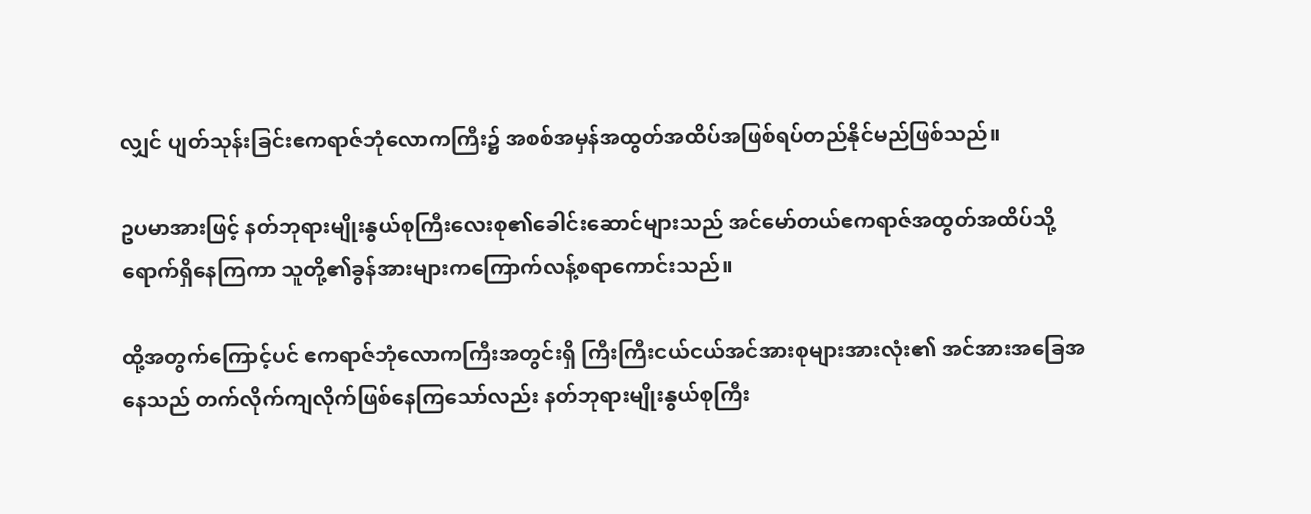လျှင် ပျတ်သုန်းခြင်းဧကရာဇ်ဘုံလောကကြီး၌ အစစ်အမှန်အထွတ်အထိပ်အဖြစ်ရပ်တည်နိုင်မည်ဖြစ်သည်။

ဥပမာအားဖြင့် နတ်ဘုရားမျိုးနွယ်စုကြီးလေးစု၏ခေါင်းဆောင်များသည် အင်မော်တယ်ဧကရာဇ်အထွတ်အထိပ်သို့ရောက်ရှိနေကြကာ သူတို့၏ခွန်အားများကကြောက်လန့်စရာကောင်းသည်။

ထို့အတွက်ကြောင့်ပင် ဧကရာဇ်ဘုံလောကကြီးအတွင်းရှိ ကြီးကြီးငယ်ငယ်အင်အားစုများအားလုံး၏ အင်အားအခြေအနေသည် တက်လိုက်ကျလိုက်ဖြစ်နေကြသော်လည်း နတ်ဘုရားမျိုးနွယ်စုကြီး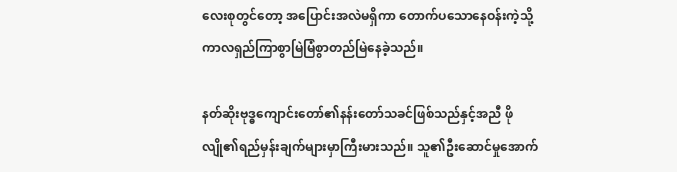လေးစုတွင်တော့ အပြောင်းအလဲမရှိကာ တောက်ပသောနေဝန်းကဲ့သို့ ကာလရှည်ကြာစွာမြဲမြံစွာတည်မြဲနေခဲ့သည်။

နတ်ဆိုးဗုဒ္ဓကျောင်းတော်၏နန်းတော်သခင်ဖြစ်သည်နှင့်အညီ ဖိုလျို၏ရည်မှန်းချက်များမှာကြီးမားသည်။ သူ၏ဦးဆောင်မှုအောက်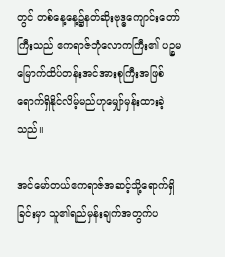တွင် တစ်နေ့နေ့၌နတ်ဆိုးဗုဒ္ဓကျောင်းတော်ကြီးသည် ဧကရာဇ်ဘုံလောကကြီး၏ ပဉ္စမမြောက်ထိပ်တန်းအင်အားစုကြီးအဖြစ် ရောက်ရှိနိုင်လိမ့်မည်ဟုမျှော်မှန်းထားခဲ့သည်။

အင်မော်တယ်ဧကရာဇ်အဆင့်သို့ရောက်ရှိခြင်းမှာ သူ၏ရည်မှန်းချက်အတွက်ပ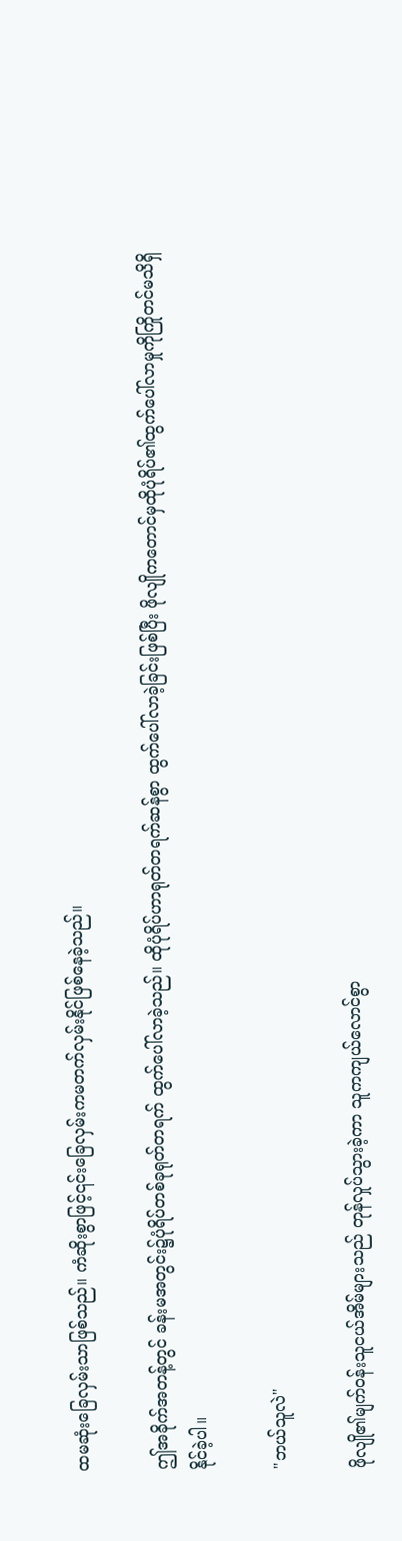ထမဆုံးခြေလှမ်းသာဖြစ်သည်။ ကံဆိုးစွာဖြင့်၎င်းခြေလှမ်းကမတက်လှမ်းနိုင်ဖြစ်နေခဲ့သည်။

ဤအခိုက်အတန့်တွင် ခန်းမအတွင်း၌ပုံရိပ်တစ်ခုရုတ်တရက် ထွက်ပေါ်လာခဲ့သည်။ ထိုပုံရိပ်ဟာရုတ်တရက်ဆန်စွာ ထွက်ပေါ်လာခဲ့ခြင်းဖြစ်ပြီး ဖိုလျိုကတောင်မှထိုပုံရိပ်၏ထွက်ပေါ်လာမှုကိုကြိုတင်မသိရှိနိုင်ခဲ့ပါ။

"ဘယ်သူလဲ"

ဖိုလျို၏မျက်ဝန်းသူငယ်အိမ်များသည် တုန်လှုပ်သွားခဲ့ကာ သူကကျယ်လောင်စွာ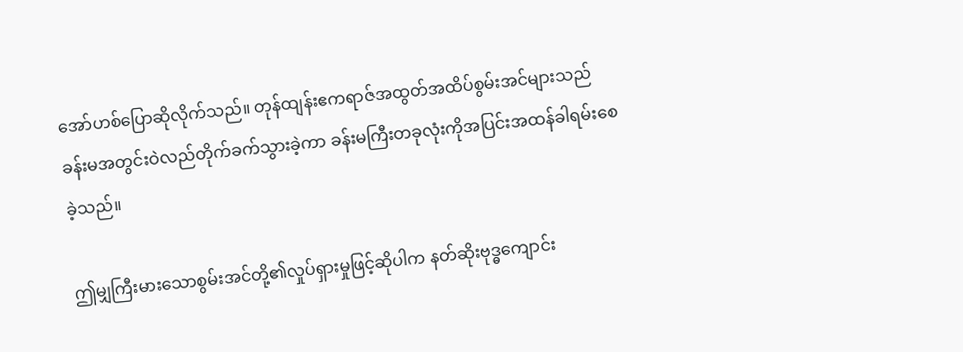အော်ဟစ်ပြောဆိုလိုက်သည်။ တုန်ထျန်းဧကရာဇ်အထွတ်အထိပ်စွမ်းအင်များသည် ခန်းမအတွင်းဝဲလည်တိုက်ခက်သွားခဲ့ကာ ခန်းမကြီးတခုလုံးကိုအပြင်းအထန်ခါရမ်းစေခဲ့သည်။

ဤမျှကြီးမားသောစွမ်းအင်တို့၏လှုပ်ရှားမှုဖြင့်ဆိုပါက နတ်ဆိုးဗုဒ္ဓကျောင်း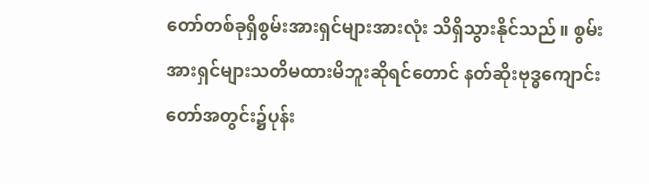တော်တစ်ခုရှိစွမ်းအားရှင်များအားလုံး သိရှိသွားနိုင်သည်။ စွမ်းအားရှင်များသတိမထားမိဘူးဆိုရင်တောင် နတ်ဆိုးဗုဒ္ဓကျောင်းတော်အတွင်း၌ပုန်း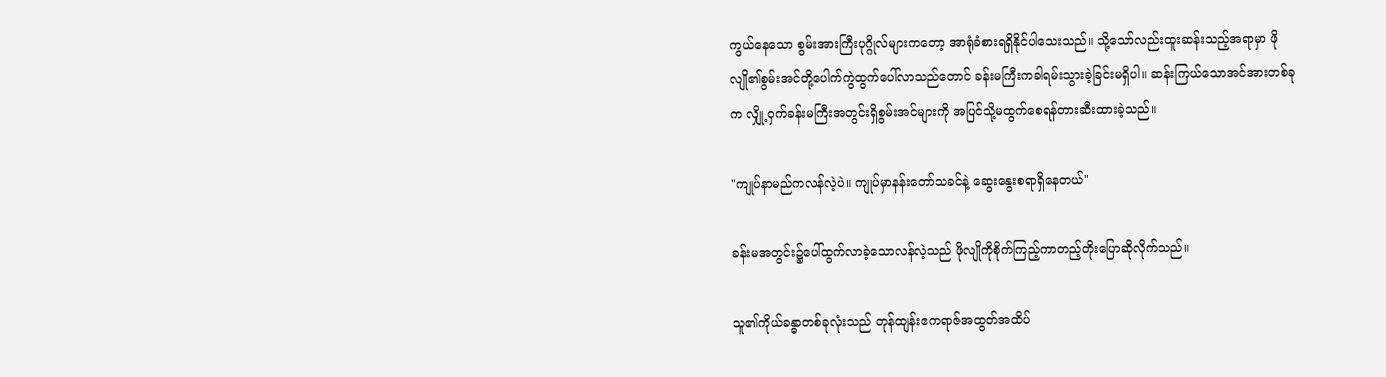ကွယ်နေသော စွမ်းအားကြီးပုဂ္ဂိုလ်များကတော့ အာရုံခံစားရရှိနိုင်ပါသေးသည်။ သို့သော်လည်းထူးဆန်းသည့်အရာမှာ ဖိုလျို၏စွမ်းအင်တို့ပေါက်ကွဲထွက်ပေါ်လာသည်တောင် ခန်းမကြီးကခါရမ်းသွားခဲ့ခြင်းမရှိပါ။ ဆန်းကြယ်သောအင်အားတစ်ခုက လျှို့ဝှက်ခန်းမကြီးအတွင်းရှိစွမ်းအင်များကို အပြင်သို့မထွက်စေရန်တားဆီးထားခဲ့သည်။

"ကျုပ်နာမည်ကလန်လဲ့ပဲ။ ကျုပ်မှာနန်းတော်သခင်နဲ့ ဆွေးနွေးစရာရှိနေတယ်"

ခန်းမအတွင်း၌ပေါ်ထွက်လာခဲ့သောလန်လဲ့သည် ဖိုလျိုကိုစိုက်ကြည့်ကာတည့်တိုးပြောဆိုလိုက်သည်။

သူ၏ကိုယ်ခန္ဓာတစ်ခုလုံးသည် တုန်ထျန်းဧကရာဇ်အထွတ်အထိပ်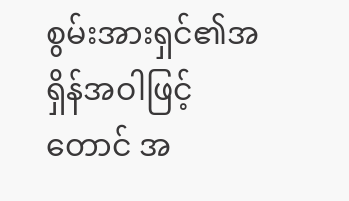စွမ်းအားရှင်၏အရှိန်အဝါဖြင့်တောင် အ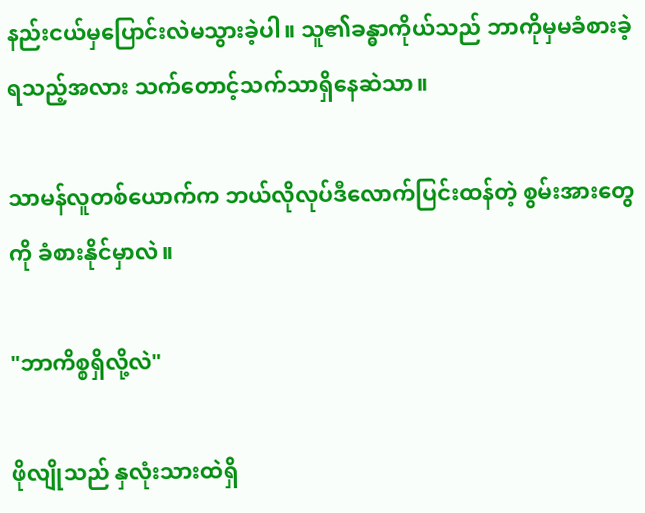နည်းငယ်မှပြောင်းလဲမသွားခဲ့ပါ။ သူ၏ခန္ဓာကိုယ်သည် ဘာကိုမှမခံစားခဲ့ရသည့်အလား သက်တောင့်သက်သာရှိနေဆဲသာ။

သာမန်လူတစ်ယောက်က ဘယ်လိုလုပ်ဒီလောက်ပြင်းထန်တဲ့ စွမ်းအားတွေကို ခံစားနိုင်မှာလဲ။

"ဘာကိစ္စရှိလို့လဲ"

ဖိုလျိုသည် နှလုံးသားထဲရှိ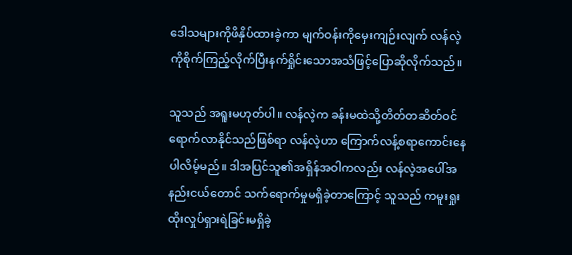ဒေါသများကိုဖိနှိပ်ထားခဲ့ကာ မျက်ဝန်းကိုမှေးကျဉ်းလျက် လန်လဲ့ကိုစိုက်ကြည့်လိုက်ပြီးနက်ရှိုင်းသောအသံဖြင့်ပြောဆိုလိုက်သည်။

သူသည် အရူးမဟုတ်ပါ။ လန်လဲ့က ခန်းမထဲသို့တိတ်တဆိတ်ဝင်ရောက်လာနိုင်သည်ဖြစ်ရာ လန်လဲ့ဟာ ကြောက်လန့်စရာကောင်းနေပါလိမ့်မည်။ ဒါအပြင်သူ၏အရှိန်အဝါကလည်း လန်လဲ့အပေါ်အနည်းငယ်တောင် သက်ရောက်မှုမရှိခဲ့တာကြောင့် သူသည် ကမူးရှုးထိုးလှုပ်ရှားရဲခြင်းမရှိခဲ့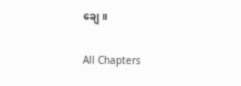ချေ။

All Chapters